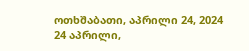ოთხშაბათი, აპრილი 24, 2024
24 აპრილი,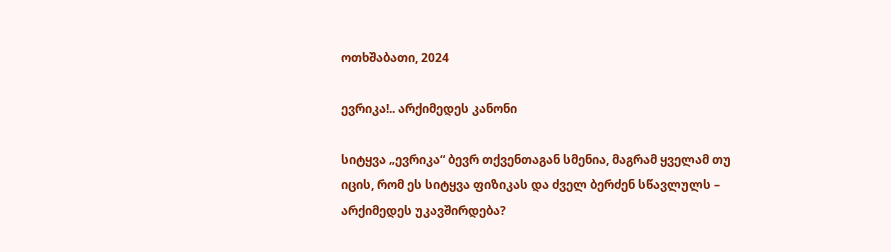ოთხშაბათი, 2024

ევრიკა!.. არქიმედეს კანონი

სიტყვა „ევრიკა“ ბევრ თქვენთაგან სმენია, მაგრამ ყველამ თუ იცის, რომ ეს სიტყვა ფიზიკას და ძველ ბერძენ სწავლულს – არქიმედეს უკავშირდება?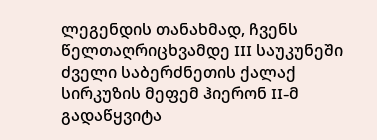ლეგენდის თანახმად, ჩვენს წელთაღრიცხვამდე III საუკუნეში ძველი საბერძნეთის ქალაქ სირკუზის მეფემ ჰიერონ II-მ გადაწყვიტა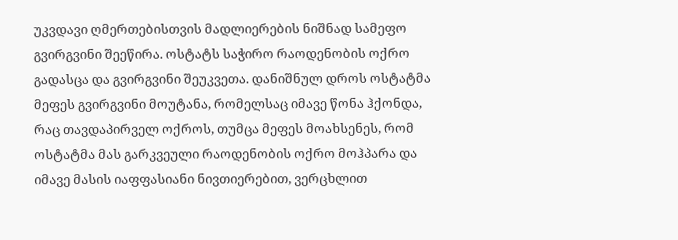უკვდავი ღმერთებისთვის მადლიერების ნიშნად სამეფო გვირგვინი შეეწირა. ოსტატს საჭირო რაოდენობის ოქრო გადასცა და გვირგვინი შეუკვეთა. დანიშნულ დროს ოსტატმა მეფეს გვირგვინი მოუტანა, რომელსაც იმავე წონა ჰქონდა, რაც თავდაპირველ ოქროს, თუმცა მეფეს მოახსენეს, რომ ოსტატმა მას გარკვეული რაოდენობის ოქრო მოჰპარა და იმავე მასის იაფფასიანი ნივთიერებით, ვერცხლით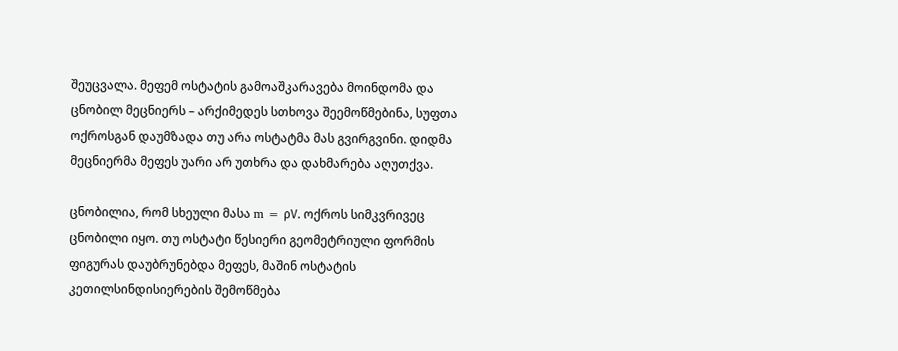შეუცვალა. მეფემ ოსტატის გამოაშკარავება მოინდომა და ცნობილ მეცნიერს – არქიმედეს სთხოვა შეემოწმებინა, სუფთა ოქროსგან დაუმზადა თუ არა ოსტატმა მას გვირგვინი. დიდმა მეცნიერმა მეფეს უარი არ უთხრა და დახმარება აღუთქვა.

ცნობილია, რომ სხეული მასა m = ρV. ოქროს სიმკვრივეც ცნობილი იყო. თუ ოსტატი წესიერი გეომეტრიული ფორმის ფიგურას დაუბრუნებდა მეფეს, მაშინ ოსტატის კეთილსინდისიერების შემოწმება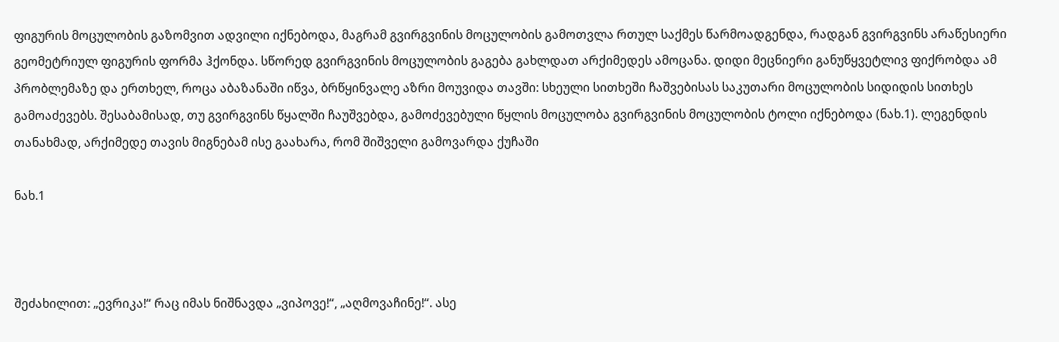ფიგურის მოცულობის გაზომვით ადვილი იქნებოდა, მაგრამ გვირგვინის მოცულობის გამოთვლა რთულ საქმეს წარმოადგენდა, რადგან გვირგვინს არაწესიერი გეომეტრიულ ფიგურის ფორმა ჰქონდა. სწორედ გვირგვინის მოცულობის გაგება გახლდათ არქიმედეს ამოცანა. დიდი მეცნიერი განუწყვეტლივ ფიქრობდა ამ პრობლემაზე და ერთხელ, როცა აბაზანაში იწვა, ბრწყინვალე აზრი მოუვიდა თავში: სხეული სითხეში ჩაშვებისას საკუთარი მოცულობის სიდიდის სითხეს გამოაძევებს. შესაბამისად, თუ გვირგვინს წყალში ჩაუშვებდა, გამოძევებული წყლის მოცულობა გვირგვინის მოცულობის ტოლი იქნებოდა (ნახ.1). ლეგენდის თანახმად, არქიმედე თავის მიგნებამ ისე გაახარა, რომ შიშველი გამოვარდა ქუჩაში

ნახ.1



შეძახილით: „ევრიკა!“ რაც იმას ნიშნავდა „ვიპოვე!“, „აღმოვაჩინე!“. ასე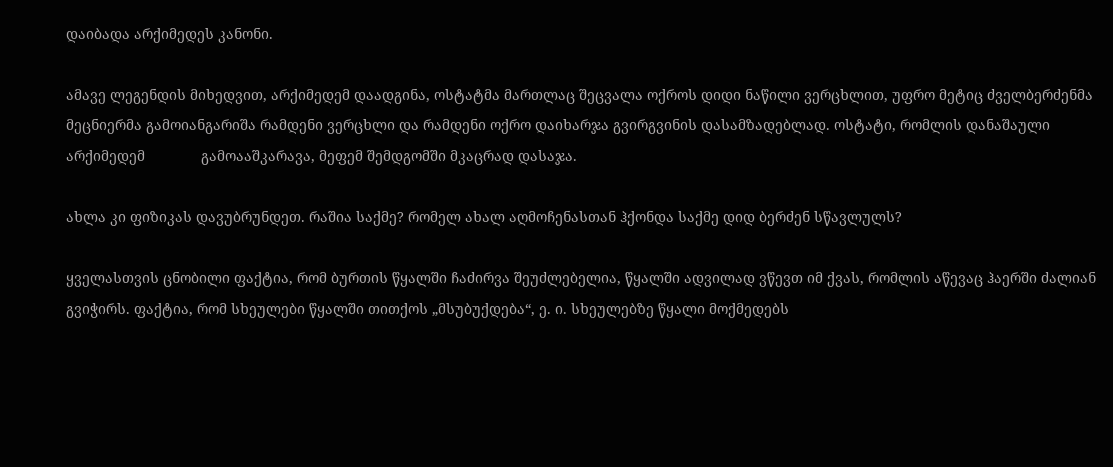დაიბადა არქიმედეს კანონი.

ამავე ლეგენდის მიხედვით, არქიმედემ დაადგინა, ოსტატმა მართლაც შეცვალა ოქროს დიდი ნაწილი ვერცხლით, უფრო მეტიც ძველბერძენმა მეცნიერმა გამოიანგარიშა რამდენი ვერცხლი და რამდენი ოქრო დაიხარჯა გვირგვინის დასამზადებლად. ოსტატი, რომლის დანაშაული არქიმედემ              გამოააშკარავა, მეფემ შემდგომში მკაცრად დასაჯა.

ახლა კი ფიზიკას დავუბრუნდეთ. რაშია საქმე? რომელ ახალ აღმოჩენასთან ჰქონდა საქმე დიდ ბერძენ სწავლულს?

ყველასთვის ცნობილი ფაქტია, რომ ბურთის წყალში ჩაძირვა შეუძლებელია, წყალში ადვილად ვწევთ იმ ქვას, რომლის აწევაც ჰაერში ძალიან გვიჭირს. ფაქტია, რომ სხეულები წყალში თითქოს „მსუბუქდება“, ე. ი. სხეულებზე წყალი მოქმედებს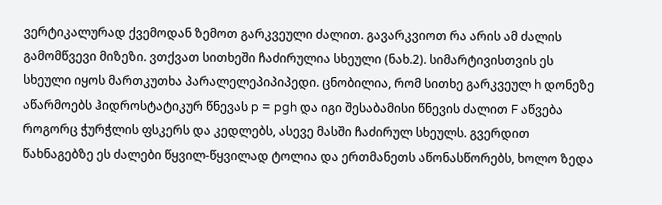ვერტიკალურად ქვემოდან ზემოთ გარკვეული ძალით. გავარკვიოთ რა არის ამ ძალის გამომწვევი მიზეზი. ვთქვათ სითხეში ჩაძირულია სხეული (ნახ.2). სიმარტივისთვის ეს სხეული იყოს მართკუთხა პარალელეპიპიპედი. ცნობილია, რომ სითხე გარკვეულ h დონეზე აწარმოებს ჰიდროსტატიკურ წნევას p = pgh და იგი შესაბამისი წნევის ძალით F აწვება როგორც ჭურჭლის ფსკერს და კედლებს, ასევე მასში ჩაძირულ სხეულს. გვერდით წახნაგებზე ეს ძალები წყვილ-წყვილად ტოლია და ერთმანეთს აწონასწორებს, ხოლო ზედა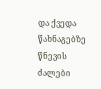და ქვედა წახნაგებზე წნევის ძალები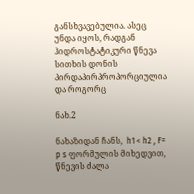განსხვავებულია. ასეც უნდა იყოს, რადგან ჰიდროსტატიკური წნევა სითხის დონის პირდაპირპროპორციულია და როგორც

ნახ.2

ნახაზიდან ჩანს,  h1 < h2 , F= p s ფორმულის მიხედვით, წნევის ძალა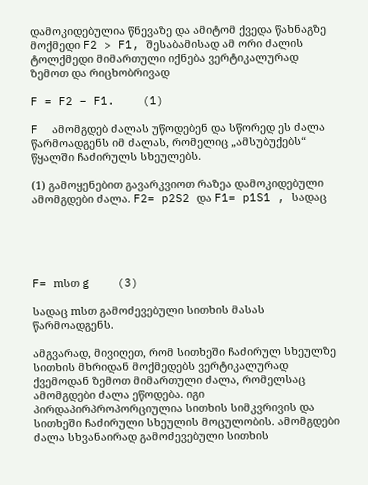დამოკიდებულია წნევაზე და ამიტომ ქვედა წახნაგზე მოქმედი F2 > F1, შესაბამისად ამ ორი ძალის ტოლქმედი მიმართული იქნება ვერტიკალურად ზემოთ და რიცხობრივად

F = F2 – F1.    (1)

F  ამომგდებ ძალას უწოდებენ და სწორედ ეს ძალა წარმოადგენს იმ ძალას, რომელიც „ამსუბუქებს“ წყალში ჩაძირულს სხეულებს.

(1) გამოყენებით გავარკვიოთ რაზეა დამოკიდებული ამომგდები ძალა. F2= p2S2 და F1= p1S1 , სადაც





F= mსთ g    (3)

სადაც mსთ გამოძევებული სითხის მასას წარმოადგენს.

ამგვარად, მივიღეთ, რომ სითხეში ჩაძირულ სხეულზე სითხის მხრიდან მოქმედებს ვერტიკალურად ქვემოდან ზემოთ მიმართული ძალა, რომელსაც ამომგდები ძალა ეწოდება. იგი პირდაპირპროპორციულია სითხის სიმკვრივის და სითხეში ჩაძირული სხეულის მოცულობის. ამომგდები ძალა სხვანაირად გამოძევებული სითხის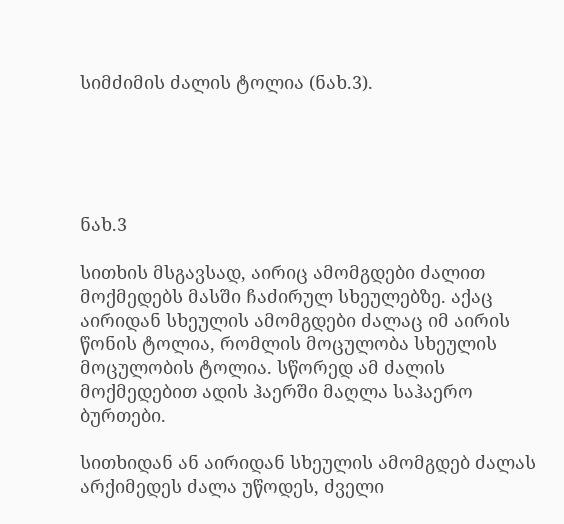სიმძიმის ძალის ტოლია (ნახ.3).





ნახ.3

სითხის მსგავსად, აირიც ამომგდები ძალით მოქმედებს მასში ჩაძირულ სხეულებზე. აქაც აირიდან სხეულის ამომგდები ძალაც იმ აირის წონის ტოლია, რომლის მოცულობა სხეულის მოცულობის ტოლია. სწორედ ამ ძალის მოქმედებით ადის ჰაერში მაღლა საჰაერო ბურთები.

სითხიდან ან აირიდან სხეულის ამომგდებ ძალას არქიმედეს ძალა უწოდეს, ძველი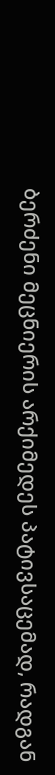ბერძენი მეცნიერის არქიმედეს პატივსაცემად, რადგან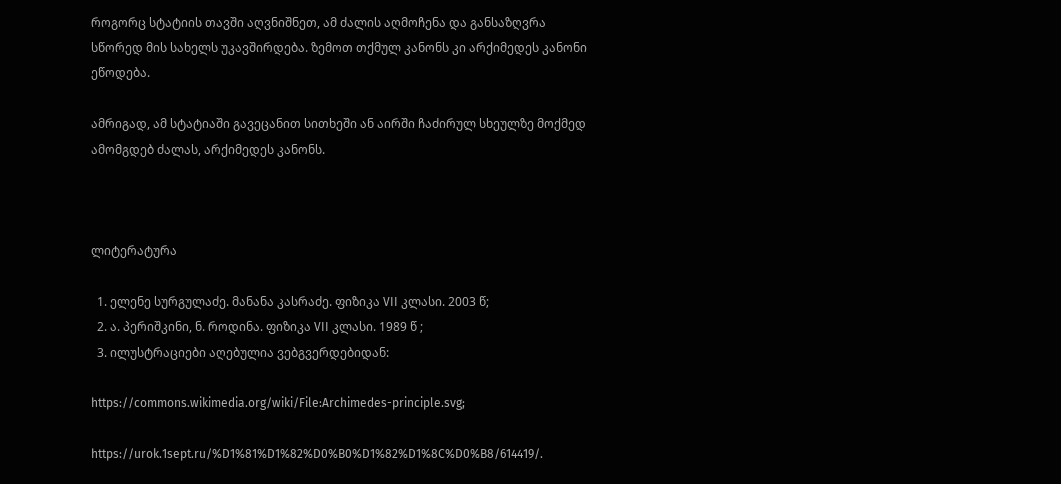როგორც სტატიის თავში აღვნიშნეთ, ამ ძალის აღმოჩენა და განსაზღვრა სწორედ მის სახელს უკავშირდება. ზემოთ თქმულ კანონს კი არქიმედეს კანონი ეწოდება.

ამრიგად, ამ სტატიაში გავეცანით სითხეში ან აირში ჩაძირულ სხეულზე მოქმედ ამომგდებ ძალას, არქიმედეს კანონს.



ლიტერატურა

  1. ელენე სურგულაძე. მანანა კასრაძე. ფიზიკა VII კლასი. 2003 წ;
  2. ა. პერიშკინი, ნ. როდინა. ფიზიკა VII კლასი. 1989 წ ;
  3. ილუსტრაციები აღებულია ვებგვერდებიდან:

https://commons.wikimedia.org/wiki/File:Archimedes-principle.svg;

https://urok.1sept.ru/%D1%81%D1%82%D0%B0%D1%82%D1%8C%D0%B8/614419/.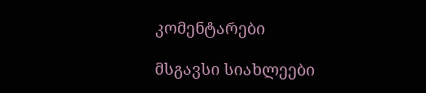კომენტარები

მსგავსი სიახლეები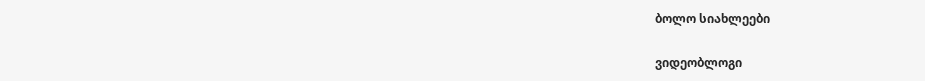ბოლო სიახლეები

ვიდეობლოგი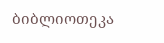ბიბლიოთეკა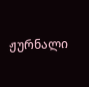ჟურნალი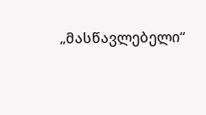„მასწავლებელი“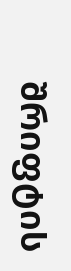შრიფტის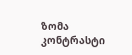ზომა
კონტრასტი